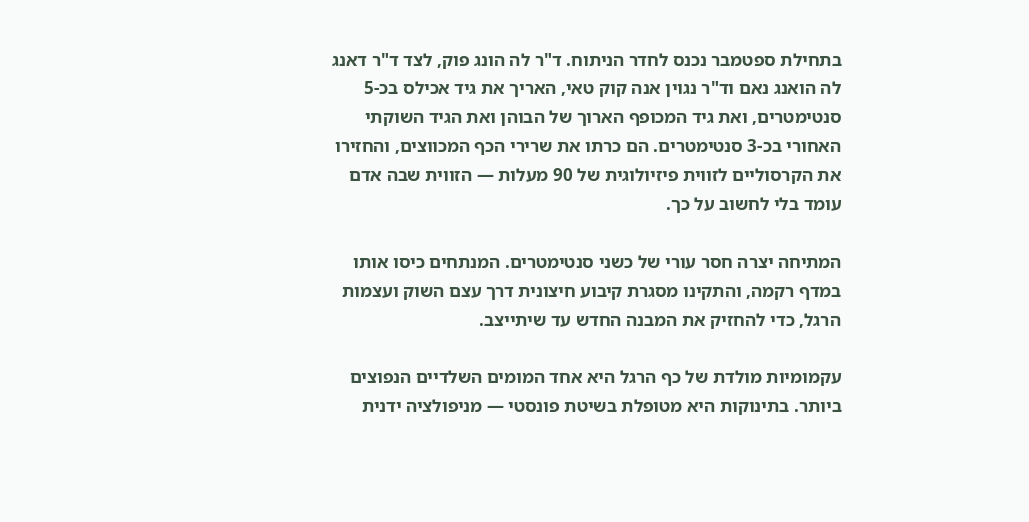בתחילת ספטמבר נכנס לחדר הניתוח. ד"ר לה הונג פוק, לצד ד"ר דאנג לה הואנג נאם וד"ר נגוין אנה קוק טאי, האריך את גיד אכילס בכ-5 סנטימטרים, ואת גיד המכופף הארוך של הבוהן ואת הגיד השוקתי האחורי בכ-3 סנטימטרים. הם כרתו את שרירי הכף המכווצים, והחזירו את הקרסוליים לזווית פיזיולוגית של 90 מעלות — הזווית שבה אדם עומד בלי לחשוב על כך.

המתיחה יצרה חסר עורי של כשני סנטימטרים. המנתחים כיסו אותו במדף רקמה, והתקינו מסגרת קיבוע חיצונית דרך עצם השוק ועצמות הרגל, כדי להחזיק את המבנה החדש עד שיתייצב.

עקמומיות מולדת של כף הרגל היא אחד המומים השלדיים הנפוצים ביותר. בתינוקות היא מטופלת בשיטת פונסטי — מניפולציה ידנית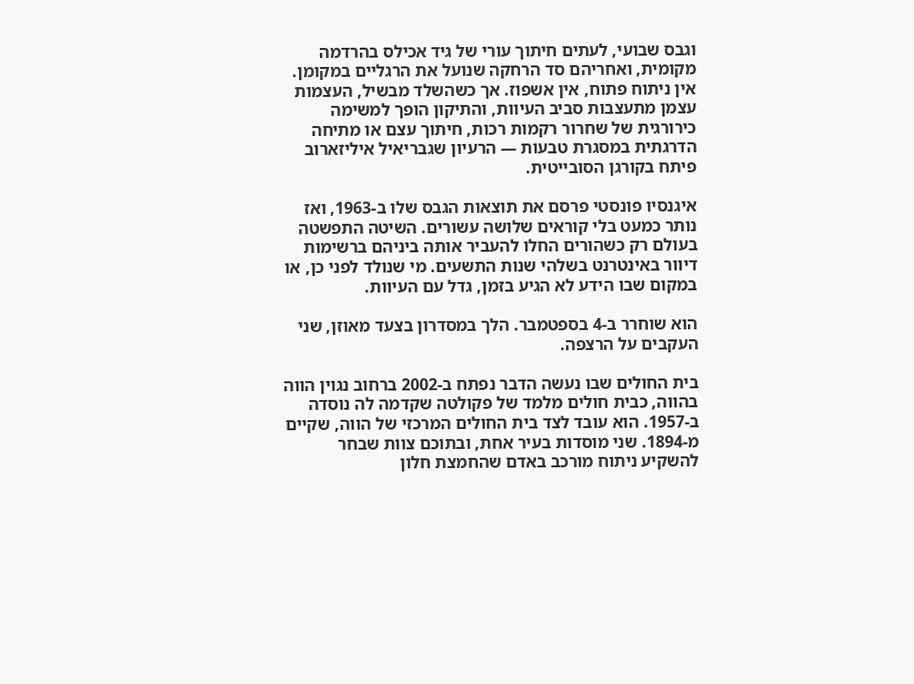וגבס שבועי, לעתים חיתוך עורי של גיד אכילס בהרדמה מקומית, ואחריהם סד הרחקה שנועל את הרגליים במקומן. אין ניתוח פתוח, אין אשפוז. אך כשהשלד מבשיל, העצמות עצמן מתעצבות סביב העיוות, והתיקון הופך למשימה כירורגית של שחרור רקמות רכות, חיתוך עצם או מתיחה הדרגתית במסגרת טבעות — הרעיון שגבריאיל איליזארוב פיתח בקורגן הסובייטית.

איגנסיו פונסטי פרסם את תוצאות הגבס שלו ב-1963, ואז נותר כמעט בלי קוראים שלושה עשורים. השיטה התפשטה בעולם רק כשהורים החלו להעביר אותה ביניהם ברשימות דיוור באינטרנט בשלהי שנות התשעים. מי שנולד לפני כן, או במקום שבו הידע לא הגיע בזמן, גדל עם העיוות.

הוא שוחרר ב-4 בספטמבר. הלך במסדרון בצעד מאוזן, שני העקבים על הרצפה.

בית החולים שבו נעשה הדבר נפתח ב-2002 ברחוב נגוין הווה בהווה, כבית חולים מלמד של פקולטה שקדמה לה נוסדה ב-1957. הוא עובד לצד בית החולים המרכזי של הווה, שקיים מ-1894. שני מוסדות בעיר אחת, ובתוכם צוות שבחר להשקיע ניתוח מורכב באדם שהחמצת חלון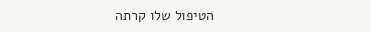הטיפול שלו קרתה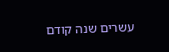עשרים שנה קודם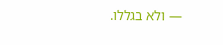— ולא בגללו.